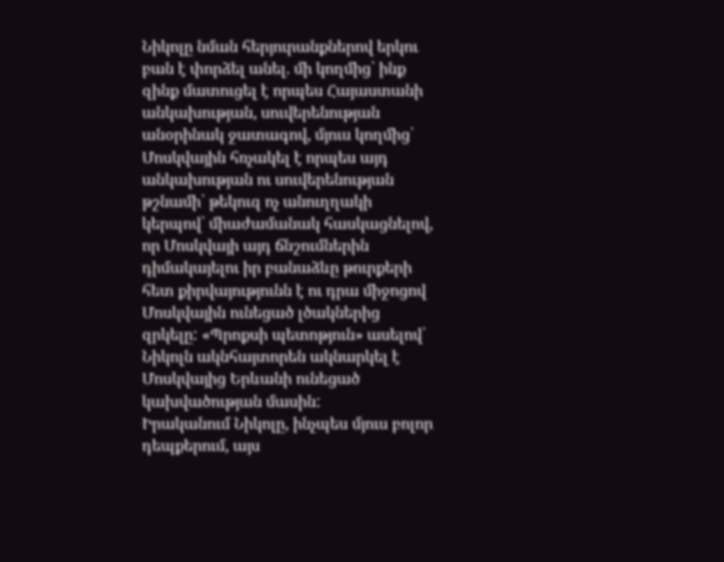Նիկոլը նման հերյուրանքներով երկու բան է փորձել անել. մի կողմից՝ ինք զինք մատուցել է որպես Հայաստանի անկախության, սուվերենության անօրինակ ջատագով, մյուս կողմից՝ Մոսկվային հռչակել է որպես այդ անկախության ու սուվերենության թշնամի՝ թեկուզ ոչ անուղղակի կերպով՝ միաժամանակ հասկացնելով, որ Մոսկվայի այդ ճնշումներին դիմակայելու իր բանաձևը թուրքերի հետ քիրվայությունն է ու դրա միջոցով Մոսկվային ունեցած լծակներից զրկելը: «Պրոքսի պետոթյուն» ասելով՝ Նիկոլն ակնհայտորեն ակնարկել է Մոսկվայից Երևանի ունեցած կախվածության մասին:
Իրականում Նիկոլը, ինչպես մյուս բոլոր դեպքերում, այս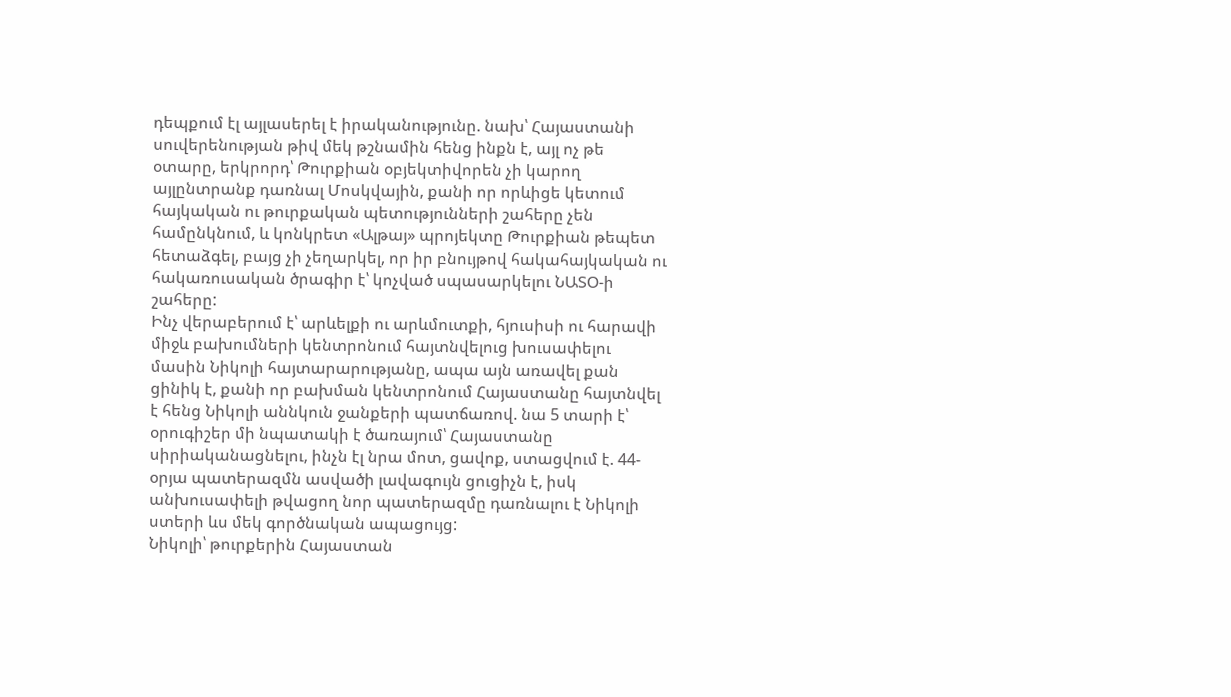դեպքում էլ այլասերել է իրականությունը. նախ՝ Հայաստանի սուվերենության թիվ մեկ թշնամին հենց ինքն է, այլ ոչ թե օտարը, երկրորդ՝ Թուրքիան օբյեկտիվորեն չի կարող այլընտրանք դառնալ Մոսկվային, քանի որ որևիցե կետում հայկական ու թուրքական պետությունների շահերը չեն համընկնում, և կոնկրետ «Ալթայ» պրոյեկտը Թուրքիան թեպետ հետաձգել, բայց չի չեղարկել, որ իր բնույթով հակահայկական ու հակառուսական ծրագիր է՝ կոչված սպասարկելու ՆԱՏՕ-ի շահերը:
Ինչ վերաբերում է՝ արևելքի ու արևմուտքի, հյուսիսի ու հարավի միջև բախումների կենտրոնում հայտնվելուց խուսափելու մասին Նիկոլի հայտարարությանը, ապա այն առավել քան ցինիկ է, քանի որ բախման կենտրոնում Հայաստանը հայտնվել է հենց Նիկոլի աննկուն ջանքերի պատճառով. նա 5 տարի է՝ օրուգիշեր մի նպատակի է ծառայում՝ Հայաստանը սիրիականացնելու, ինչն էլ նրա մոտ, ցավոք, ստացվում է. 44-օրյա պատերազմն ասվածի լավագույն ցուցիչն է, իսկ անխուսափելի թվացող նոր պատերազմը դառնալու է Նիկոլի ստերի ևս մեկ գործնական ապացույց:
Նիկոլի՝ թուրքերին Հայաստան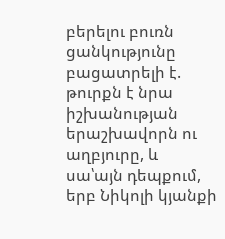բերելու բուռն ցանկությունը բացատրելի է. թուրքն է նրա իշխանության երաշխավորն ու աղբյուրը, և սա՝այն դեպքում, երբ Նիկոլի կյանքի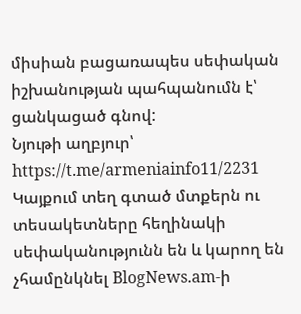միսիան բացառապես սեփական իշխանության պահպանումն է՝ ցանկացած գնով:
Նյութի աղբյուր՝ https://t.me/armeniainfo11/2231
Կայքում տեղ գտած մտքերն ու տեսակետները հեղինակի սեփականությունն են և կարող են չհամընկնել BlogNews.am-ի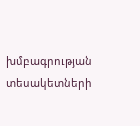խմբագրության տեսակետների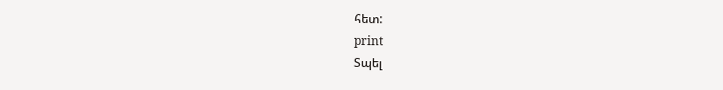հետ:
print
Տպել